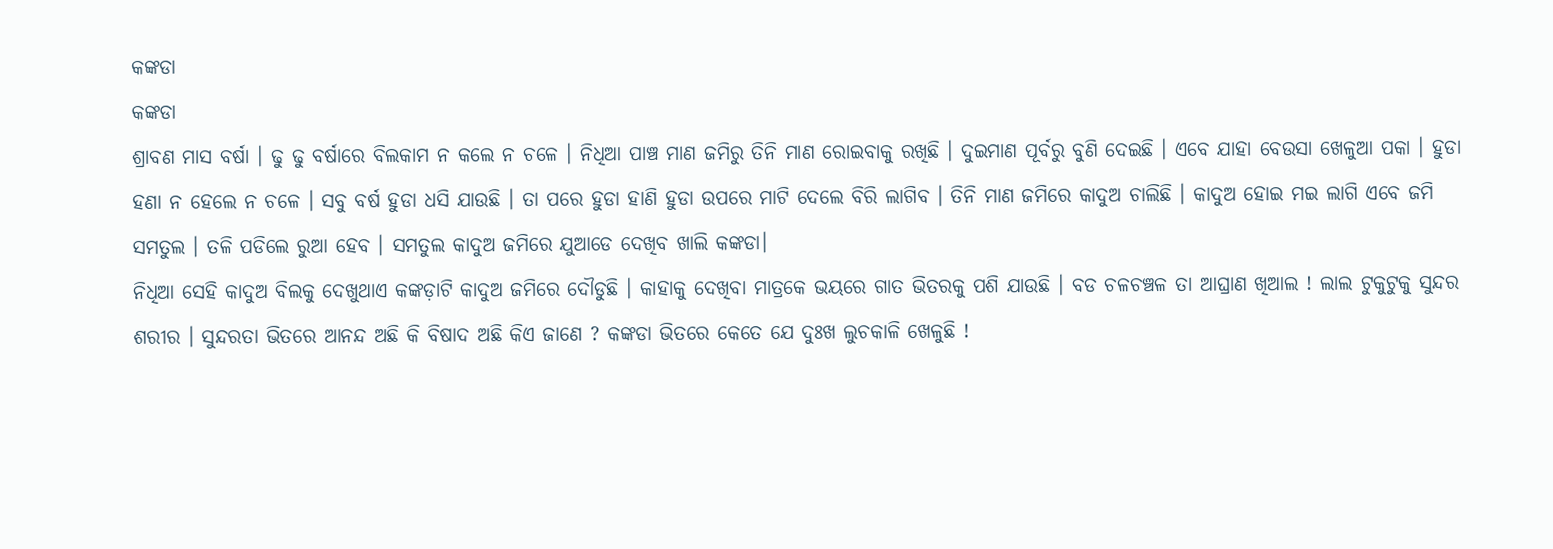କଙ୍କଡା
କଙ୍କଡା
ଶ୍ରାବଣ ମାସ ବର୍ଷା । ଢୁ ଢୁ ବର୍ଷାରେ ବିଲକାମ ନ କଲେ ନ ଚଳେ । ନିଧିଆ ପାଞ୍ଚ ମାଣ ଜମିରୁ ତିନି ମାଣ ରୋଇବାକୁ ରଖିଛି । ଦୁଇମାଣ ପୂର୍ବରୁ ବୁଣି ଦେଇଛି । ଏବେ ଯାହା ବେଉସା ଖେଳୁଆ ପକା । ହୁଡା ହଣା ନ ହେଲେ ନ ଚଳେ । ସବୁ ବର୍ଷ ହୁଡା ଧସି ଯାଉଛି । ତା ପରେ ହୁଡା ହାଣି ହୁଡା ଉପରେ ମାଟି ଦେଲେ ବିରି ଲାଗିବ । ତିନି ମାଣ ଜମିରେ କାଦୁଅ ଚାଲିଛି । କାଦୁଅ ହୋଇ ମଇ ଲାଗି ଏବେ ଜମି ସମତୁଲ । ତଳି ପଡିଲେ ରୁଆ ହେବ । ସମତୁଲ କାଦୁଅ ଜମିରେ ଯୁଆଡେ ଦେଖିବ ଖାଲି କଙ୍କଡା।
ନିଧିଆ ସେହି କାଦୁଅ ବିଲକୁ ଦେଖୁଥାଏ କଙ୍କଡ଼ାଟି କାଦୁଅ ଜମିରେ ଦୌଡୁଛି । କାହାକୁ ଦେଖିବା ମାତ୍ରକେ ଭୟରେ ଗାତ ଭିତରକୁ ପଶି ଯାଉଛି । ବଡ ଚଳଚଞ୍ଚଳ ତା ଆଘ୍ରାଣ ଖିଆଲ ! ଲାଲ ଟୁକୁଟୁକୁ ସୁନ୍ଦର ଶରୀର । ସୁନ୍ଦରତା ଭିତରେ ଆନନ୍ଦ ଅଛି କି ବିଷାଦ ଅଛି କିଏ ଜାଣେ ? କଙ୍କଡା ଭିତରେ କେତେ ଯେ ଦୁଃଖ ଲୁଚକାଳି ଖେଳୁଛି !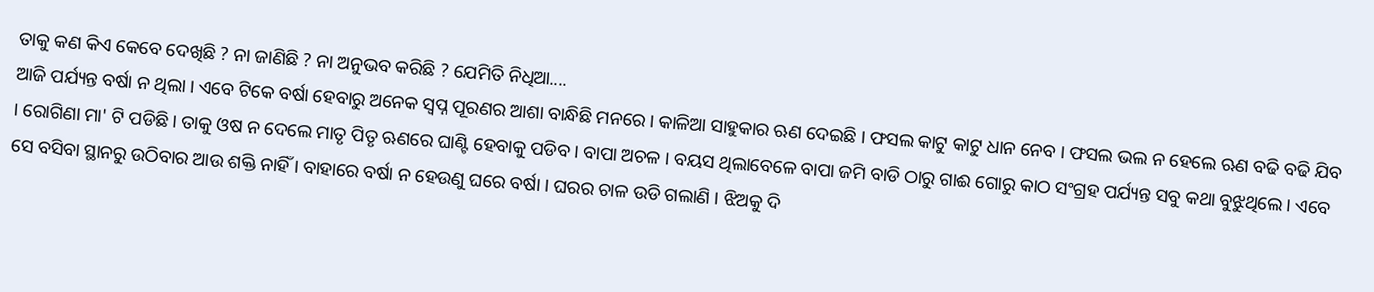ତାକୁ କଣ କିଏ କେବେ ଦେଖିଛି ? ନା ଜାଣିଛି ? ନା ଅନୁଭବ କରିଛି ? ଯେମିତି ନିଧିଆ....
ଆଜି ପର୍ଯ୍ୟନ୍ତ ବର୍ଷା ନ ଥିଲା । ଏବେ ଟିକେ ବର୍ଷା ହେବାରୁ ଅନେକ ସ୍ବପ୍ନ ପୂରଣର ଆଶା ବାନ୍ଧିଛି ମନରେ । କାଳିଆ ସାହୁକାର ଋଣ ଦେଇଛି । ଫସଲ କାଟୁ କାଟୁ ଧାନ ନେବ । ଫସଲ ଭଲ ନ ହେଲେ ଋଣ ବଢି ବଢି ଯିବ । ରୋଗିଣା ମା' ଟି ପଡିଛି। ତାକୁ ଓଷ ନ ଦେଲେ ମାତୃ ପିତୃ ଋଣରେ ଘାଣ୍ଟି ହେବାକୁ ପଡିବ । ବାପା ଅଚଳ । ବୟସ ଥିଲାବେଳେ ବାପା ଜମି ବାଡି ଠାରୁ ଗାଈ ଗୋରୁ କାଠ ସଂଗ୍ରହ ପର୍ଯ୍ୟନ୍ତ ସବୁ କଥା ବୁଝୁଥିଲେ । ଏବେ ସେ ବସିବା ସ୍ଥାନରୁ ଉଠିବାର ଆଉ ଶକ୍ତି ନାହିଁ । ବାହାରେ ବର୍ଷା ନ ହେଉଣୁ ଘରେ ବର୍ଷା । ଘରର ଚାଳ ଉଡି ଗଲାଣି । ଝିଅକୁ ଦି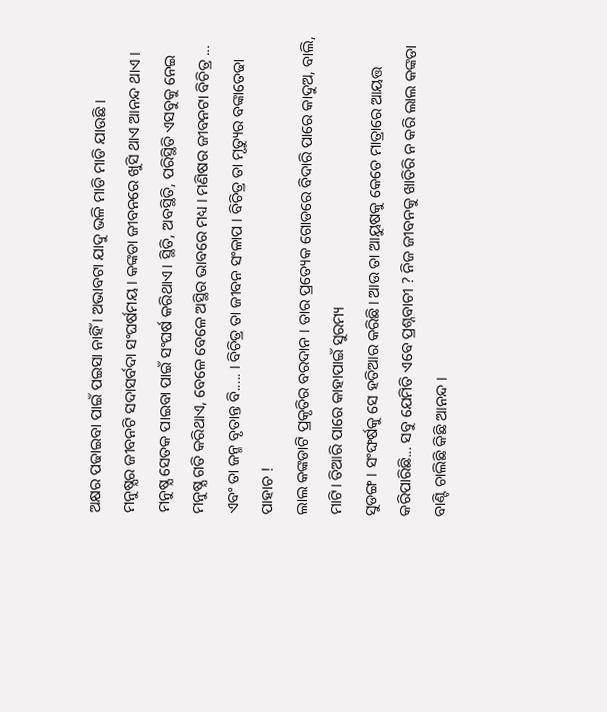ଅକ୍ଷର ପଢାଇବା ପାଇଁ ପଇସା ନାହିଁ । ଅଭାବଟା ଯାଦୁ ଭଳି ମାଡି ମାଡି ଯାଉଛି ।
ମନୁଷ୍ଯର ଜୀବନଟି ସଦାସର୍ବଦା ସଂଘର୍ଷମୟ । କଙ୍କଡା ଜୀବନରେ ଖୁସି ଥାଏ ଆନନ୍ଦ ଥାଏ । ମନୁଷ୍ଯ ସେତକ ପାଇବା ପାଇଁ ସଂଘର୍ଷ କରିଥାଏ। ସ୍ଥିତି, ଅବସ୍ଥିତି, ପରିସ୍ଥିତି ଏସବୁକୁ ନେଇ ମନୁଷ୍ଯ ଗତି କରିଥାଏ, ବେଳେ ବେଳେ ଅସ୍ଥିର ଭାବରେ ମଧ୍ୟ । ମଣିଷର ଜୀବନଟା ବିଚିତ୍ର ... ଏବଂ ତା ଜନ୍ମ ବୃତାନ୍ତ ବି..... । ବିଚିତ୍ର ତା ଜୀବନ ସଂଳାପ । ବିଚିତ୍ର ତା ମୃତ୍ୟୁର ବଙ୍କାତେଢା ପାହାଚ !
ଲାଲ କଙ୍କଡାଟି ପ୍ରକୃତିର ବରଦାନ । ତାର ପ୍ରତ୍ୟେକ ଗୋଡରେ ବିଦାରି ପାରେ କାଦୁଅ, ବାଲି, ମାଟି। ତିଆରି ପାରେ କାହାପାଇଁ ସୁରମ୍ୟ
ସୁଡଙ୍ଗ । ସଂଙ୍ଘର୍ଷକୁ ସେ ହତିଆର କରିଛି। ଆଉ ତା ଆୟୁଷକୁ କେତେ ମାତ୍ରାରେ ଆୟତ୍ତ କରିପାରିଛି... ସବୁ ଯେମିତି ଏବେ ପ୍ରଶ୍ନବାଚୀ ? ନିଜ ଜୀବନକୁ ଖାତିରି ନ କରି ଲାଲ କଙ୍କଡା ବାଣ୍ଟି ଚାଲିଛି କିଛି ଆନନ୍ଦ ।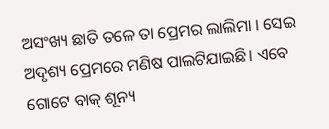ଅସଂଖ୍ୟ ଛାତି ତଳେ ତା ପ୍ରେମର ଲାଲିମା । ସେଇ ଅଦୃଶ୍ୟ ପ୍ରେମରେ ମଣିଷ ପାଲଟିଯାଇଛି। ଏବେ ଗୋଟେ ବାକ୍ ଶୂନ୍ୟ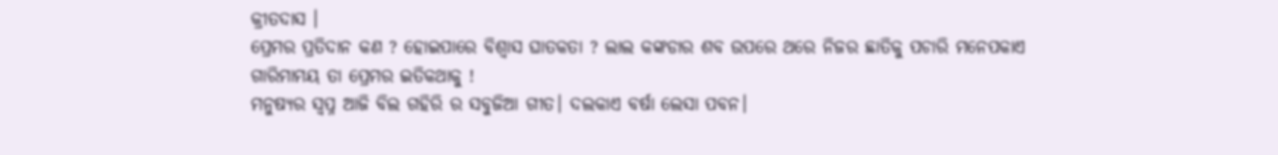କ୍ରୀତଦାସ ।
ପ୍ରେମର ପ୍ରତିଦାନ କଣ ? ହୋଇପାରେ ବିଶ୍ୱାସ ଘାତକତା ? ଲାଲ କଙ୍କଡାର ଶବ ଉପରେ ଥରେ ନିଜର ଛାତିକୁ ପଚାରି ମନେପକାଏ ଗାରିମାମୟ ତା ପ୍ରେମର ଇତିକଥାକୁ !
ମନୁଷ୍ଯର ସ୍ୱପ୍ନ ଆଜି ବିଲ ଗହିରି ର ସବୁଜିଆ ଗୀତ। ଦଲକାଏ ବର୍ଷା ଲେସା ପବନ।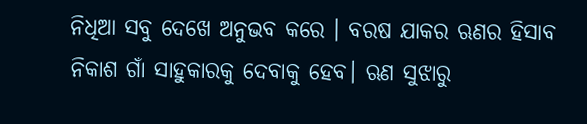ନିଧିଆ ସବୁ ଦେଖେ ଅନୁଭବ କରେ । ବରଷ ଯାକର ଋଣର ହିସାବ ନିକାଶ ଗାଁ ସାହୁକାରକୁ ଦେବାକୁ ହେବ। ଋଣ ସୁଝାରୁ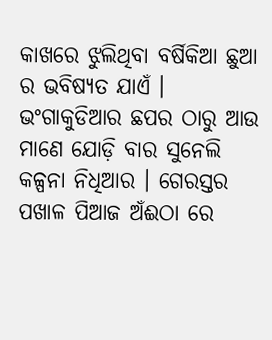କାଖରେ ଝୁଲିଥିବା ବର୍ଷିକିଆ ଛୁଆ ର ଭବିଷ୍ୟତ ଯାଏଁ । ଭଂଗାକୁଡିଆର ଛପର ଠାରୁ ଆଉ ମାଣେ ଯୋଡ଼ି ବାର ସୁନେଲି କଳ୍ପନା ନିଧିଆର । ଗେରସ୍ତର ପଖାଳ ପିଆଜ ଅଁଈଠା ରେ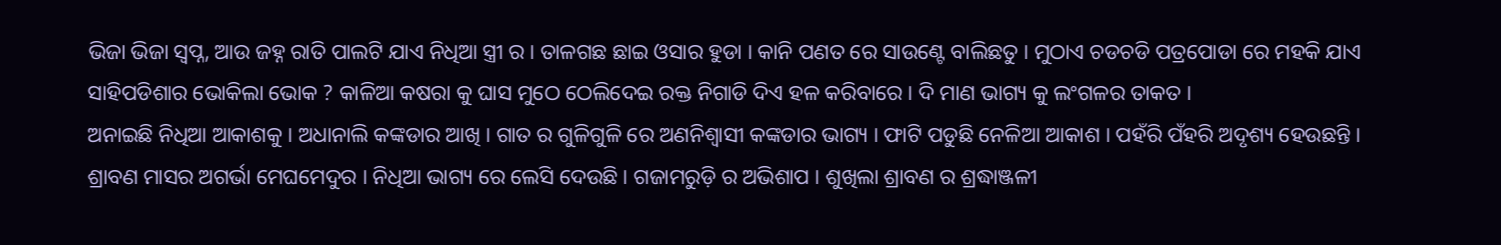ଭିଜା ଭିଜା ସ୍ବପ୍ନ, ଆଉ ଜହ୍ନ ରାତି ପାଲଟି ଯାଏ ନିଧିଆ ସ୍ତ୍ରୀ ର । ତାଳଗଛ ଛାଇ ଓସାର ହୁଡା । କାନି ପଣତ ରେ ସାଉଣ୍ଟେ ବାଲିଛତୁ । ମୁଠାଏ ଚଡଚଡି ପତ୍ରପୋଡା ରେ ମହକି ଯାଏ ସାହିପଡିଶାର ଭୋକିଲା ଭୋକ ? କାଳିଆ କଷରା କୁ ଘାସ ମୁଠେ ଠେଲିଦେଇ ରକ୍ତ ନିଗାଡି ଦିଏ ହଳ କରିବାରେ । ଦି ମାଣ ଭାଗ୍ୟ କୁ ଲଂଗଳର ତାକତ ।
ଅନାଇଛି ନିଧିଆ ଆକାଶକୁ । ଅଧାନାଲି କଙ୍କଡାର ଆଖି । ଗାତ ର ଗୁଳିଗୁଳି ରେ ଅଣନିଶ୍ବାସୀ କଙ୍କଡାର ଭାଗ୍ୟ । ଫାଟି ପଡୁଛି ନେଳିଆ ଆକାଶ । ପହଁରି ପଁହରି ଅଦୃଶ୍ୟ ହେଉଛନ୍ତି । ଶ୍ରାବଣ ମାସର ଅଗର୍ଭା ମେଘମେଦୁର । ନିଧିଆ ଭାଗ୍ୟ ରେ ଲେସି ଦେଉଛି । ଗଜାମରୁଡ଼ି ର ଅଭିଶାପ । ଶୁଖିଲା ଶ୍ରାବଣ ର ଶ୍ରଦ୍ଧାଞ୍ଜଳୀ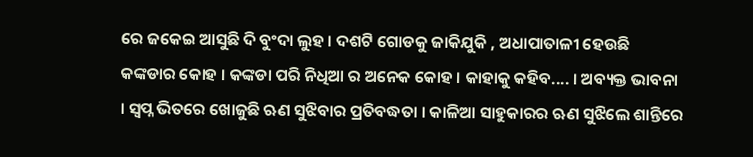ରେ ଜକେଇ ଆସୁଛି ଦି ବୁଂଦା ଲୁହ । ଦଶଟି ଗୋଡକୁ ଜାକିଯୁକି , ଅଧାପାତାଳୀ ହେଉଛି କଙ୍କଡାର କୋହ । କଙ୍କଡା ପରି ନିଧିଆ ର ଅନେକ କୋହ । କାହାକୁ କହିବ.... । ଅବ୍ୟକ୍ତ ଭାବନା । ସ୍ବପ୍ନ ଭିତରେ ଖୋଜୁଛି ଋଣ ସୁଝିବାର ପ୍ରତିବଦ୍ଧତା । କାଳିଆ ସାହୁକାରର ଋଣ ସୁଝିଲେ ଶାନ୍ତିରେ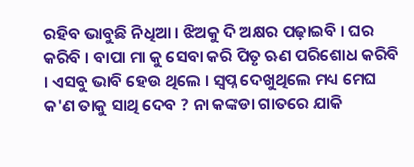ରହିବ ଭାବୁଛି ନିଧିଆ । ଝିଅକୁ ଦି ଅକ୍ଷର ପଢ଼ାଇବି । ଘର କରିବି । ବାପା ମା କୁ ସେବା କରି ପିତୃ ଋଣ ପରିଶୋଧ କରିବି । ଏସବୁ ଭାବି ହେଉ ଥିଲେ । ସ୍ବପ୍ନ ଦେଖୁଥିଲେ ମଧ୍ୟ ମେଘ କ'ଣ ତାକୁ ସାଥି ଦେବ ? ନା କଙ୍କଡା ଗାତରେ ଯାକି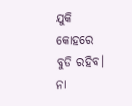ଯୁକି କୋହରେ ବୁଡି ରହିବ। ନା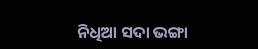ନିଧିଆ ସଦା ଭଙ୍ଗା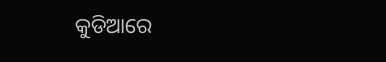କୁଡିଆରେ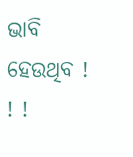ଭାବି ହେଉଥିବ ! ! !